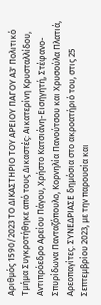Αριθμός 1590/2023 ΤΟ ΔΙΚΑΣΤΗΡΙΟ ΤΟΥ ΑΡΕΙΟΥ ΠΑΓΟΥ A3' Πολιτικό Τμήμα Συγκροτήθηκε από τους Δικαστές: Αικατερίνη Κρυσταλλίδου, Αντιπρόεδρο Αρείου Πάγου, Χρήστο Κατσιάνη-Εισηγητή, Στέφανο-Σπυρίδωνα Πανταζόπουλο, Κορνηλία Πανούτσου και Χρυσούλα Πλατιά, Αρεοπαγίτες. ΣΥΝΕΔΡΙΑΣΕ δημόσια στο ακροατήριό του, στις 25 Σεπτεμβρίου 2023, με την παρουσία και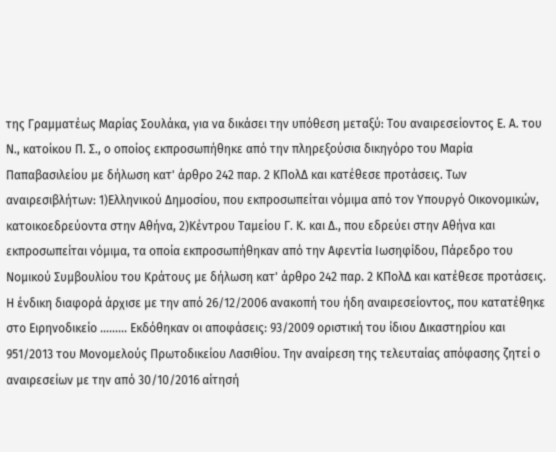της Γραμματέως Μαρίας Σουλάκα, για να δικάσει την υπόθεση μεταξύ: Του αναιρεσείοντος Ε. Α. του Ν., κατοίκου Π. Σ., ο οποίος εκπροσωπήθηκε από την πληρεξούσια δικηγόρο του Μαρία Παπαβασιλείου με δήλωση κατ' άρθρο 242 παρ. 2 ΚΠολΔ και κατέθεσε προτάσεις. Των αναιρεσιβλήτων: 1)Ελληνικού Δημοσίου, που εκπροσωπείται νόμιμα από τον Υπουργό Οικονομικών, κατοικοεδρεύοντα στην Αθήνα, 2)Κέντρου Ταμείου Γ. Κ. και Δ., που εδρεύει στην Αθήνα και εκπροσωπείται νόμιμα, τα οποία εκπροσωπήθηκαν από την Αφεντία Ιωσηφίδου, Πάρεδρο του Νομικού Συμβουλίου του Κράτους με δήλωση κατ' άρθρο 242 παρ. 2 ΚΠολΔ και κατέθεσε προτάσεις. Η ένδικη διαφορά άρχισε με την από 26/12/2006 ανακοπή του ήδη αναιρεσείοντος, που κατατέθηκε στο Ειρηνοδικείο ……... Εκδόθηκαν οι αποφάσεις: 93/2009 οριστική του ίδιου Δικαστηρίου και 951/2013 του Μονομελούς Πρωτοδικείου Λασιθίου. Την αναίρεση της τελευταίας απόφασης ζητεί ο αναιρεσείων με την από 30/10/2016 αίτησή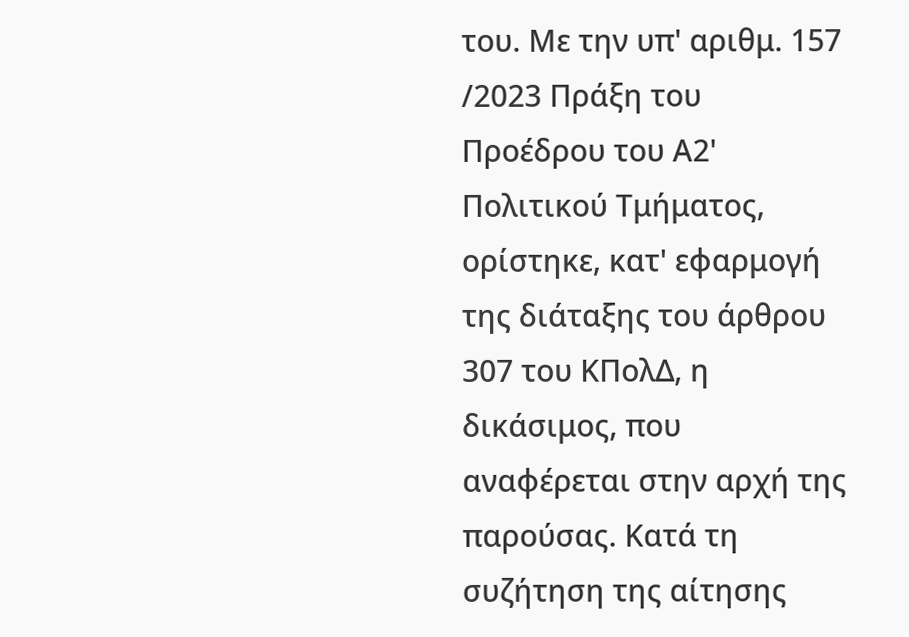του. Με την υπ' αριθμ. 157 /2023 Πράξη του Προέδρου του Α2' Πολιτικού Τμήματος, ορίστηκε, κατ' εφαρμογή της διάταξης του άρθρου 307 του ΚΠολΔ, η δικάσιμος, που αναφέρεται στην αρχή της παρούσας. Κατά τη συζήτηση της αίτησης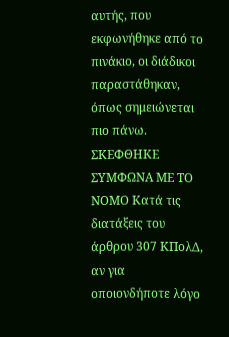αυτής, που εκφωνήθηκε από το πινάκιο, οι διάδικοι παραστάθηκαν, όπως σημειώνεται πιο πάνω. ΣΚΕΦΘΗΚΕ ΣΥΜΦΩΝΑ ΜΕ ΤΟ ΝΟΜΟ Κατά τις διατάξεις του άρθρου 307 ΚΠολΔ, αν για οποιονδήποτε λόγο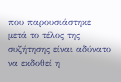που παρουσιάστηκε μετά το τέλος της συζήτησης είναι αδύνατο να εκδοθεί η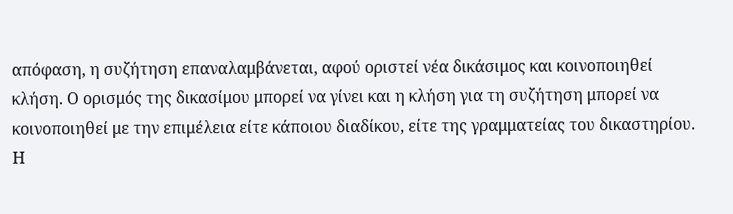απόφαση, η συζήτηση επαναλαμβάνεται, αφού οριστεί νέα δικάσιμος και κοινοποιηθεί κλήση. Ο ορισμός της δικασίμου μπορεί να γίνει και η κλήση για τη συζήτηση μπορεί να κοινοποιηθεί με την επιμέλεια είτε κάποιου διαδίκου, είτε της γραμματείας του δικαστηρίου. Η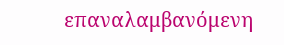επαναλαμβανόμενη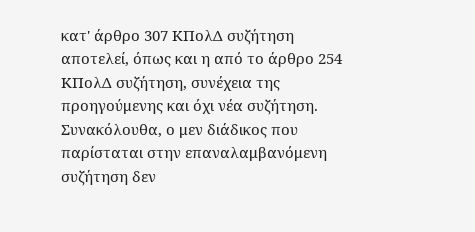κατ' άρθρο 307 ΚΠολΔ συζήτηση αποτελεί, όπως και η από το άρθρο 254 ΚΠολΔ συζήτηση, συνέχεια της προηγούμενης και όχι νέα συζήτηση. Συνακόλουθα, ο μεν διάδικος που παρίσταται στην επαναλαμβανόμενη συζήτηση δεν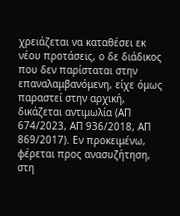χρειάζεται να καταθέσει εκ νέου προτάσεις, ο δε διάδικος που δεν παρίσταται στην επαναλαμβανόμενη, είχε όμως παραστεί στην αρχική, δικάζεται αντιμωλία (ΑΠ 674/2023, ΑΠ 936/2018, ΑΠ 869/2017). Εν προκειμένω, φέρεται προς ανασυζήτηση, στη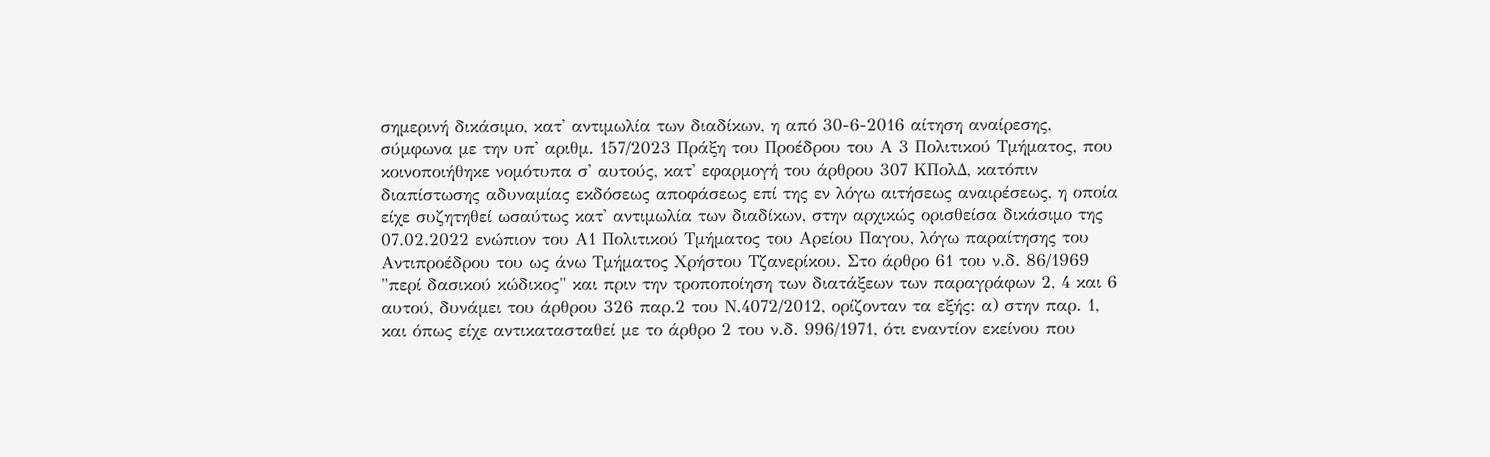σημερινή δικάσιμο, κατ' αντιμωλία των διαδίκων, η από 30-6-2016 αίτηση αναίρεσης, σύμφωνα με την υπ' αριθμ. 157/2023 Πράξη του Προέδρου του Α 3 Πολιτικού Τμήματος, που κοινοποιήθηκε νομότυπα σ' αυτούς, κατ' εφαρμογή του άρθρου 307 ΚΠολΔ, κατόπιν διαπίστωσης αδυναμίας εκδόσεως αποφάσεως επί της εν λόγω αιτήσεως αναιρέσεως, η οποία είχε συζητηθεί ωσαύτως κατ' αντιμωλία των διαδίκων, στην αρχικώς ορισθείσα δικάσιμο της 07.02.2022 ενώπιον του Α1 Πολιτικού Τμήματος του Αρείου Παγου, λόγω παραίτησης του Αντιπροέδρου του ως άνω Τμήματος Χρήστου Τζανερίκου. Στο άρθρο 61 του ν.δ. 86/1969 "περί δασικού κώδικος" και πριν την τροποποίηση των διατάξεων των παραγράφων 2, 4 και 6 αυτού, δυνάμει του άρθρου 326 παρ.2 του Ν.4072/2012, ορίζονταν τα εξής: α) στην παρ. 1, και όπως είχε αντικατασταθεί με το άρθρο 2 του ν.δ. 996/1971, ότι εναντίον εκείνου που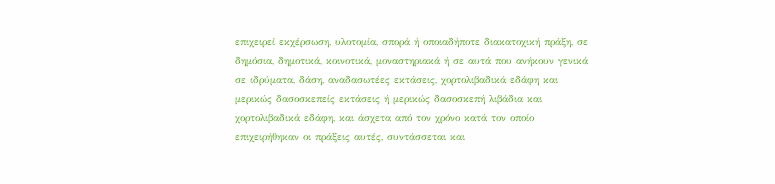επιχειρεί εκχέρσωση, υλοτομία, σπορά ή οποιαδήποτε διακατοχική πράξη, σε δημόσια, δημοτικά, κοινοτικά, μοναστηριακά ή σε αυτά που ανήκουν γενικά σε ιδρύματα, δάση, αναδασωτέες εκτάσεις, χορτολιβαδικά εδάφη και μερικώς δασοσκεπείς εκτάσεις ή μερικώς δασοσκεπή λιβάδια και χορτολιβαδικά εδάφη, και άσχετα από τον χρόνο κατά τον οποίο επιχειρήθηκαν οι πράξεις αυτές, συντάσσεται και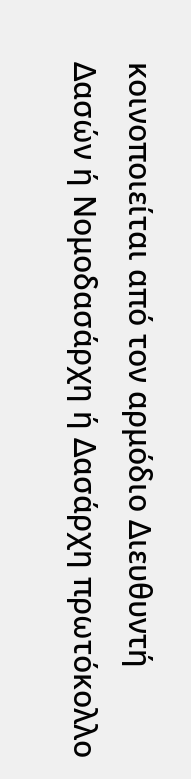κοινοποιείται από τον αρμόδιο Διευθυντή Δασών ή Νομοδασάρχη ή Δασάρχη πρωτόκολλο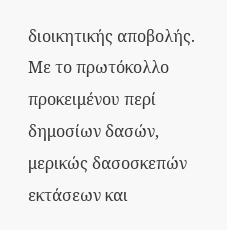διοικητικής αποβολής. Με το πρωτόκολλο προκειμένου περί δημοσίων δασών, μερικώς δασοσκεπών εκτάσεων και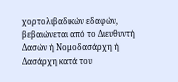χορτολιβαδικών εδαφών, βεβαιώνεται από το Διευθυντή Δασών ή Νομοδασάρχη ή Δασάρχη κατά του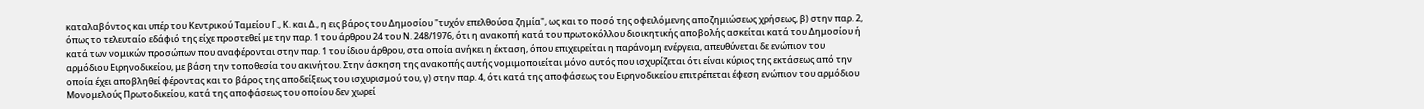καταλαβόντος και υπέρ του Κεντρικού Ταμείου Γ., Κ. και Δ., η εις βάρος του Δημοσίου "τυχόν επελθούσα ζημία", ως και το ποσό της οφειλόμενης αποζημιώσεως χρήσεως, β) στην παρ. 2, όπως το τελευταίο εδάφιό της είχε προστεθεί με την παρ. 1 του άρθρου 24 του Ν. 248/1976, ότι η ανακοπή κατά του πρωτοκόλλου διοικητικής αποβολής ασκείται κατά του Δημοσίου ή κατά των νομικών προσώπων που αναφέρονται στην παρ. 1 του ίδιου άρθρου, στα οποία ανήκει η έκταση, όπου επιχειρείται η παράνομη ενέργεια, απευθύνεται δε ενώπιον του αρμόδιου Ειρηνοδικείου, με βάση την τοποθεσία του ακινήτου. Στην άσκηση της ανακοπής αυτής νομιμοποιείται μόνο αυτός που ισχυρίζεται ότι είναι κύριος της εκτάσεως από την οποία έχει αποβληθεί φέροντας και το βάρος της αποδείξεως του ισχυρισμού του, γ) στην παρ. 4, ότι κατά της αποφάσεως του Ειρηνοδικείου επιτρέπεται έφεση ενώπιον του αρμόδιου Μονομελούς Πρωτοδικείου, κατά της αποφάσεως του οποίου δεν χωρεί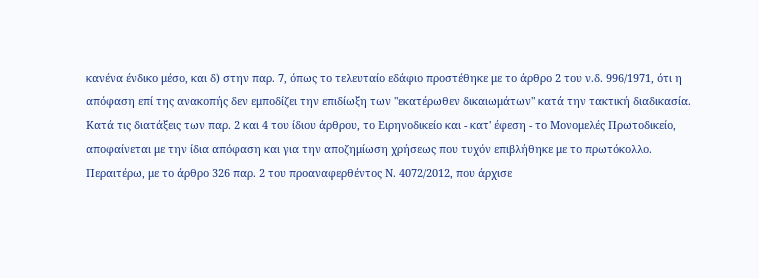κανένα ένδικο μέσο, και δ) στην παρ. 7, όπως το τελευταίο εδάφιο προστέθηκε με το άρθρο 2 του ν.δ. 996/1971, ότι η απόφαση επί της ανακοπής δεν εμποδίζει την επιδίωξη των "εκατέρωθεν δικαιωμάτων" κατά την τακτική διαδικασία. Κατά τις διατάξεις των παρ. 2 και 4 του ίδιου άρθρου, το Ειρηνοδικείο και - κατ' έφεση - το Μονομελές Πρωτοδικείο, αποφαίνεται με την ίδια απόφαση και για την αποζημίωση χρήσεως που τυχόν επιβλήθηκε με το πρωτόκολλο. Περαιτέρω, με το άρθρο 326 παρ. 2 του προαναφερθέντος Ν. 4072/2012, που άρχισε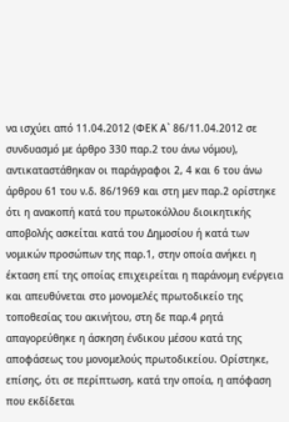να ισχύει από 11.04.2012 (ΦΕΚ Α` 86/11.04.2012 σε συνδυασμό με άρθρο 330 παρ.2 του άνω νόμου), αντικαταστάθηκαν οι παράγραφοι 2, 4 και 6 του άνω άρθρου 61 του ν.δ. 86/1969 και στη μεν παρ.2 ορίστηκε ότι η ανακοπή κατά του πρωτοκόλλου διοικητικής αποβολής ασκείται κατά του Δημοσίου ή κατά των νομικών προσώπων της παρ.1, στην οποία ανήκει η έκταση επί της οποίας επιχειρείται η παράνομη ενέργεια και απευθύνεται στο μονομελές πρωτοδικείο της τοποθεσίας του ακινήτου, στη δε παρ.4 ρητά απαγορεύθηκε η άσκηση ένδικου μέσου κατά της αποφάσεως του μονομελούς πρωτοδικείου. Ορίστηκε, επίσης, ότι σε περίπτωση, κατά την οποία, η απόφαση που εκδίδεται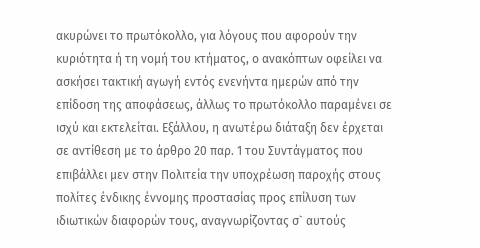ακυρώνει το πρωτόκολλο, για λόγους που αφορούν την κυριότητα ή τη νομή του κτήματος, ο ανακόπτων οφείλει να ασκήσει τακτική αγωγή εντός ενενήντα ημερών από την επίδοση της αποφάσεως, άλλως το πρωτόκολλο παραμένει σε ισχύ και εκτελείται. Εξάλλου, η ανωτέρω διάταξη δεν έρχεται σε αντίθεση με το άρθρο 20 παρ. 1 του Συντάγματος που επιβάλλει μεν στην Πολιτεία την υποχρέωση παροχής στους πολίτες ένδικης έννομης προστασίας προς επίλυση των ιδιωτικών διαφορών τους, αναγνωρίζοντας σ` αυτούς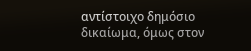αντίστοιχο δημόσιο δικαίωμα, όμως στον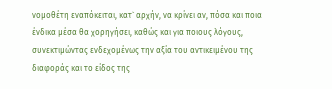νομοθέτη εναπόκειται, κατ` αρχήν, να κρίνει αν, πόσα και ποια ένδικα μέσα θα χορηγήσει, καθώς και για ποιους λόγους, συνεκτιμώντας ενδεχομένως την αξία του αντικειμένου της διαφοράς και το είδος της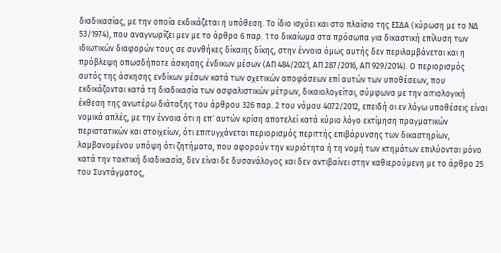διαδικασίας, με την οποία εκδικάζεται η υπόθεση. Το ίδιο ισχύει και στο πλαίσιο της ΕΣΔΑ (κύρωση με το ΝΔ 53/1974), που αναγνωρίζει μεν με το άρθρο 6 παρ. 1 το δικαίωμα στα πρόσωπα για δικαστική επίλυση των ιδιωτικών διαφορών τους σε συνθήκες δίκαιης δίκης, στην έννοια όμως αυτής δεν περιλαμβάνεται και η πρόβλεψη οπωσδήποτε άσκησης ένδικων μέσων (ΑΠ 484/2021, ΑΠ 287/2016, ΑΠ 929/2014). Ο περιορισμός αυτός της άσκησης ενδίκων μέσων κατά των σχετικών αποφάσεων επί αυτών των υποθέσεων, που εκδικάζονται κατά τη διαδικασία των ασφαλιστικών μέτρων, δικαιολογείται, σύμφωνα με την αιτιολογική έκθεση της ανωτέρω διάταξης του άρθρου 326 παρ. 2 του νόμου 4072/2012, επειδή οι εν λόγω υποθέσεις είναι νομικά απλές, με την έννοια ότι η επ` αυτών κρίση αποτελεί κατά κύριο λόγο εκτίμηση πραγματικών περιστατικών και στοιχείων, ότι επιτυγχάνεται περιορισμός περιττής επιβάρυνσης των δικαστηρίων, λαμβανομένου υπόψη ότι ζητήματα, που αφορούν την κυριότητα ή τη νομή των κτημάτων επιλύονται μόνο κατά την τακτική διαδικασία, δεν είναι δε δυσανάλογος και δεν αντιβαίνει στην καθιερούμενη με το άρθρο 25 του Συντάγματος,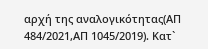αρχή της αναλογικότητας(ΑΠ 484/2021,ΑΠ 1045/2019). Κατ`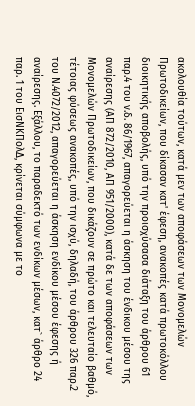ακολουθία τούτων, κατά μεν των αποφάσεων των Μονομελών Πρωτοδικείων, που δίκασαν κατ' έφεση, ανακοπές κατά πρωτοκόλλου διοικητικής αποβολής, υπό την προισχύσασα διάταξη του άρθρου 61 παρ.4 του ν.δ. 86/1967, απαγορεύεται η άσκηση του ένδικου μέσου της αναίρεσης (ΑΠ 872/2010, ΑΠ 951/2000), κατά δε των αποφάσεων των Μονομελών Πρωτοδικείων, που δικάζουν σε πρώτο και τελευταίο βαθμό, τέτοιας φύσεως ανακοπές, υπό την ισχύ, δηλαδή, του άρθρου 326 παρ.2 του Ν.4072/2012, απαγορεύεται η άσκηση ενδίκου μέσου έφεσης ή αναίρεσης. Εξάλλου, το παραδεκτό των ενδίκων μέσων, κατ` άρθρο 24 παρ. 1 του ΕισΝΚΠολΔ, κρίνεται σύμφωνα με το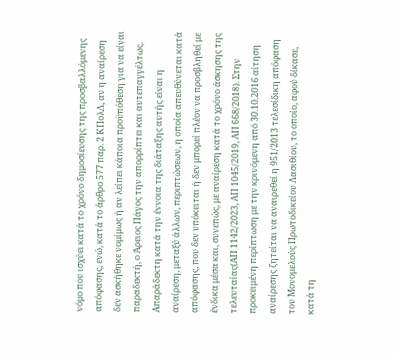νόμο που ισχύει κατά το χρόνο δημοσίευσης της προσβαλλόμενης απόφασης, ενώ, κατά το άρθρο 577 παρ. 2 ΚΠολΔ, αν η αναίρεση δεν ασκήθηκε νομίμως ή αν λείπει κάποια προϋπόθεση για να είναι παραδεκτή, ο Άρειος Πάγος την απορρίπτει και αυτεπαγγέλτως. Απαράδεκτη κατά την έννοια της διάταξης αυτής είναι η αναίρεση, μεταξύ άλλων, περιπτώσεων, η οποία απευθύνεται κατά απόφασης, που δεν υπόκειται ή δεν μπορεί πλέον να προσβληθεί με ένδικα μέσα και, συνεπώς, με αναίρεση κατά το χρόνο άσκησης της τελευταίας(ΑΠ 1142/2023, ΑΠ 1045/2019, ΑΠ 668/2018). Στην προκειμένη περίπτωση με την κρινόμενη από 30.10.2016 αίτηση αναίρεσης ζητείται να αναιρεθεί η 951/2013 τελεσίδικη απόφαση του Μονομελούς Πρωτοδικείου Λασιθίου, το οποίο, αφού δίκασε, κατά τη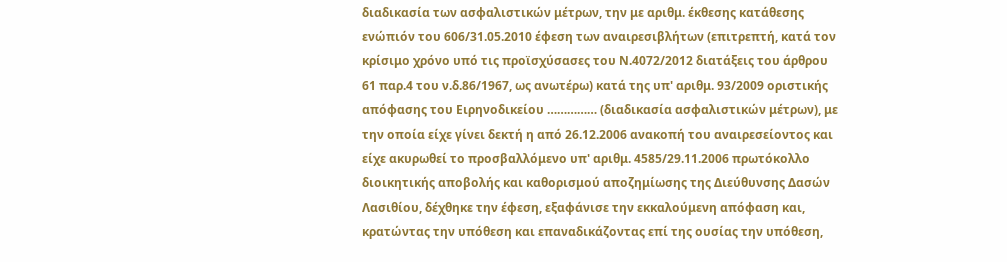διαδικασία των ασφαλιστικών μέτρων, την με αριθμ. έκθεσης κατάθεσης ενώπιόν του 606/31.05.2010 έφεση των αναιρεσιβλήτων (επιτρεπτή, κατά τον κρίσιμο χρόνο υπό τις προϊσχύσασες του Ν.4072/2012 διατάξεις του άρθρου 61 παρ.4 του ν.δ.86/1967, ως ανωτέρω) κατά της υπ' αριθμ. 93/2009 οριστικής απόφασης του Ειρηνοδικείου …………… (διαδικασία ασφαλιστικών μέτρων), με την οποία είχε γίνει δεκτή η από 26.12.2006 ανακοπή του αναιρεσείοντος και είχε ακυρωθεί το προσβαλλόμενο υπ' αριθμ. 4585/29.11.2006 πρωτόκολλο διοικητικής αποβολής και καθορισμού αποζημίωσης της Διεύθυνσης Δασών Λασιθίου, δέχθηκε την έφεση, εξαφάνισε την εκκαλούμενη απόφαση και, κρατώντας την υπόθεση και επαναδικάζοντας επί της ουσίας την υπόθεση,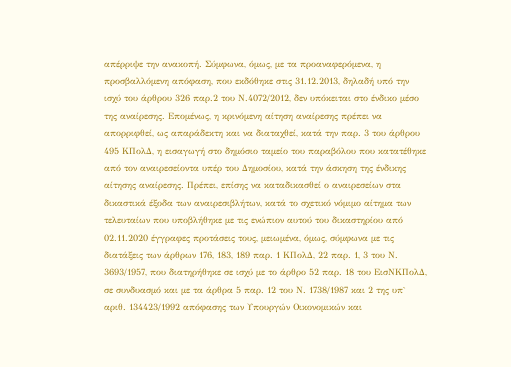απέρριψε την ανακοπή. Σύμφωνα, όμως, με τα προαναφερόμενα, η προσβαλλόμενη απόφαση, που εκδόθηκε στις 31.12.2013, δηλαδή υπό την ισχύ του άρθρου 326 παρ.2 του Ν.4072/2012, δεν υπόκειται στο ένδικο μέσο της αναίρεσης. Επομένως, η κρινόμενη αίτηση αναίρεσης πρέπει να απορριφθεί, ως απαράδεκτη και να διαταχθεί, κατά την παρ. 3 του άρθρου 495 ΚΠολΔ, η εισαγωγή στο δημόσιο ταμείο του παραβόλου που κατατέθηκε από τον αναιρεσείοντα υπέρ του Δημοσίου, κατά την άσκηση της ένδικης αίτησης αναίρεσης. Πρέπει, επίσης να καταδικασθεί ο αναιρεσείων στα δικαστικά έξοδα των αναιρεσιβλήτων, κατά το σχετικό νόμιμο αίτημα των τελευταίων που υποβλήθηκε με τις ενώπιον αυτού του δικαστηρίου από 02.11.2020 έγγραφες προτάσεις τους, μειωμένα, όμως, σύμφωνα με τις διατάξεις των άρθρων 176, 183, 189 παρ. 1 ΚΠολΔ, 22 παρ. 1, 3 του Ν. 3693/1957, που διατηρήθηκε σε ισχύ με το άρθρο 52 παρ. 18 του ΕισΝΚΠολΔ, σε συνδυασμό και με τα άρθρα 5 παρ. 12 του Ν. 1738/1987 και 2 της υπ` αριθ. 134423/1992 απόφασης των Υπουργών Οικονομικών και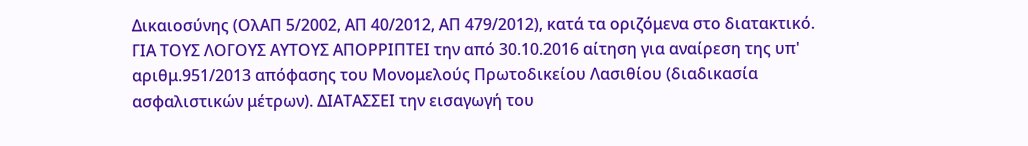Δικαιοσύνης (ΟλΑΠ 5/2002, ΑΠ 40/2012, ΑΠ 479/2012), κατά τα οριζόμενα στο διατακτικό. ΓΙΑ ΤΟΥΣ ΛΟΓΟΥΣ ΑΥΤΟΥΣ ΑΠΟΡΡΙΠΤΕΙ την από 30.10.2016 αίτηση για αναίρεση της υπ' αριθμ.951/2013 απόφασης του Μονομελούς Πρωτοδικείου Λασιθίου (διαδικασία ασφαλιστικών μέτρων). ΔΙΑΤΑΣΣΕΙ την εισαγωγή του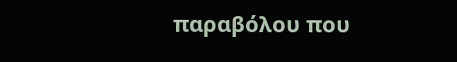παραβόλου που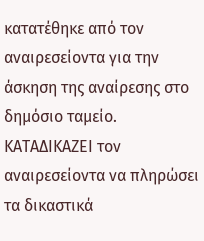κατατέθηκε από τον αναιρεσείοντα για την άσκηση της αναίρεσης στο δημόσιο ταμείο. ΚΑΤΑΔΙΚΑΖΕΙ τον αναιρεσείοντα να πληρώσει τα δικαστικά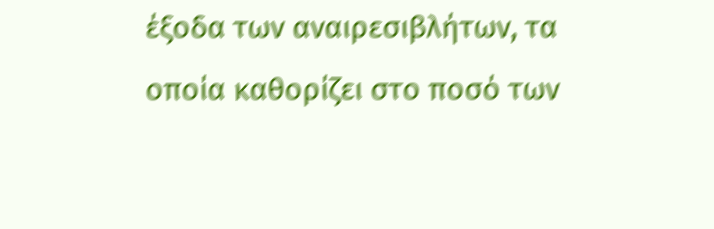έξοδα των αναιρεσιβλήτων, τα οποία καθορίζει στο ποσό των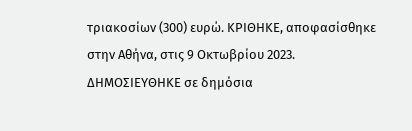τριακοσίων (300) ευρώ. ΚΡΙΘΗΚΕ, αποφασίσθηκε στην Αθήνα, στις 9 Οκτωβρίου 2023. ΔΗΜΟΣΙΕΥΘΗΚΕ σε δημόσια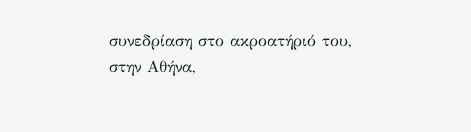συνεδρίαση στο ακροατήριό του, στην Αθήνα,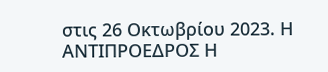στις 26 Οκτωβρίου 2023. Η ΑΝΤΙΠΡΟΕΔΡΟΣ Η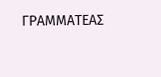ΓΡΑΜΜΑΤΕΑΣ